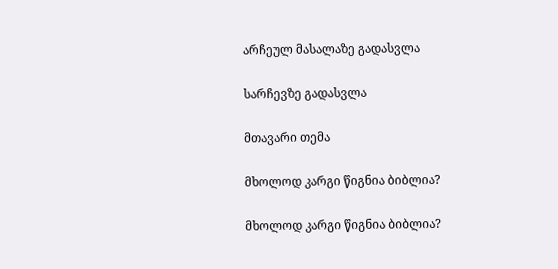არჩეულ მასალაზე გადასვლა

სარჩევზე გადასვლა

მთავარი თემა

მხოლოდ კარგი წიგნია ბიბლია?

მხოლოდ კარგი წიგნია ბიბლია?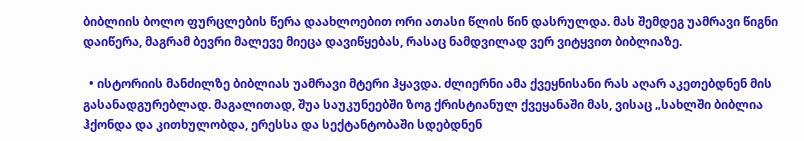ბიბლიის ბოლო ფურცლების წერა დაახლოებით ორი ათასი წლის წინ დასრულდა. მას შემდეგ უამრავი წიგნი დაიწერა, მაგრამ ბევრი მალევე მიეცა დავიწყებას, რასაც ნამდვილად ვერ ვიტყვით ბიბლიაზე.

  • ისტორიის მანძილზე ბიბლიას უამრავი მტერი ჰყავდა. ძლიერნი ამა ქვეყნისანი რას აღარ აკეთებდნენ მის გასანადგურებლად. მაგალითად, შუა საუკუნეებში ზოგ ქრისტიანულ ქვეყანაში მას, ვისაც „სახლში ბიბლია ჰქონდა და კითხულობდა, ერესსა და სექტანტობაში სდებდნენ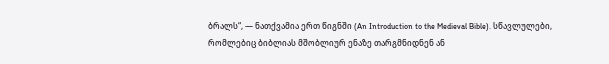ბრალს“, — ნათქვამია ერთ წიგნში (An Introduction to the Medieval Bible). სწავლულები, რომლებიც ბიბლიას მშობლიურ ენაზე თარგმნიდნენ ან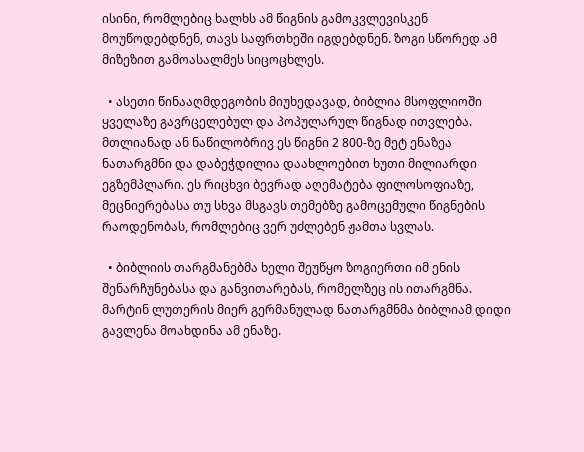ისინი, რომლებიც ხალხს ამ წიგნის გამოკვლევისკენ მოუწოდებდნენ, თავს საფრთხეში იგდებდნენ. ზოგი სწორედ ამ მიზეზით გამოასალმეს სიცოცხლეს.

  • ასეთი წინააღმდეგობის მიუხედავად, ბიბლია მსოფლიოში ყველაზე გავრცელებულ და პოპულარულ წიგნად ითვლება. მთლიანად ან ნაწილობრივ ეს წიგნი 2 800-ზე მეტ ენაზეა ნათარგმნი და დაბეჭდილია დაახლოებით ხუთი მილიარდი ეგზემპლარი. ეს რიცხვი ბევრად აღემატება ფილოსოფიაზე, მეცნიერებასა თუ სხვა მსგავს თემებზე გამოცემული წიგნების რაოდენობას, რომლებიც ვერ უძლებენ ჟამთა სვლას.

  • ბიბლიის თარგმანებმა ხელი შეუწყო ზოგიერთი იმ ენის შენარჩუნებასა და განვითარებას, რომელზეც ის ითარგმნა. მარტინ ლუთერის მიერ გერმანულად ნათარგმნმა ბიბლიამ დიდი გავლენა მოახდინა ამ ენაზე.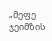„მეფე ჯეიმზის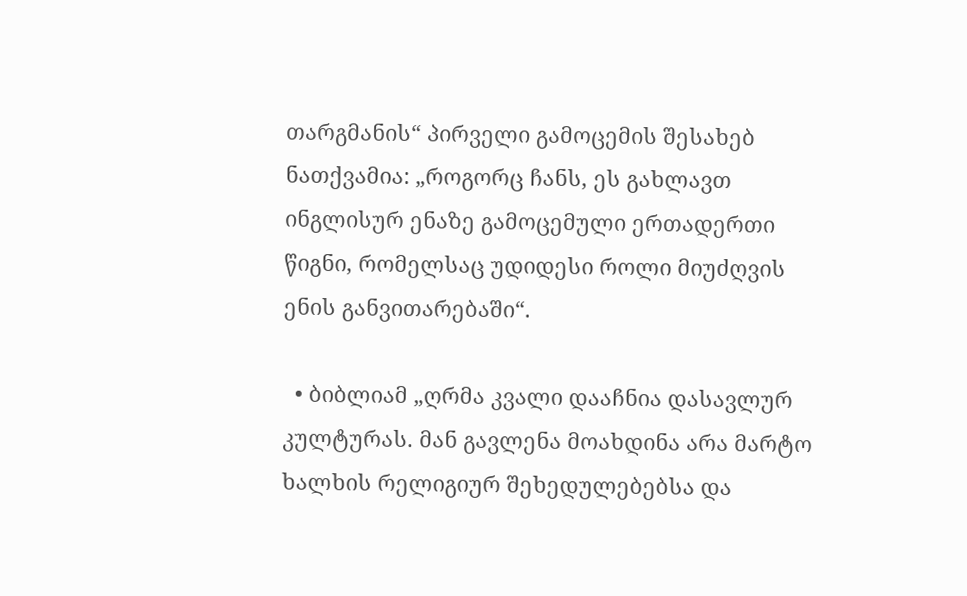თარგმანის“ პირველი გამოცემის შესახებ ნათქვამია: „როგორც ჩანს, ეს გახლავთ ინგლისურ ენაზე გამოცემული ერთადერთი წიგნი, რომელსაც უდიდესი როლი მიუძღვის ენის განვითარებაში“.

  • ბიბლიამ „ღრმა კვალი დააჩნია დასავლურ კულტურას. მან გავლენა მოახდინა არა მარტო ხალხის რელიგიურ შეხედულებებსა და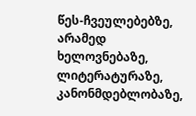წეს-ჩვეულებებზე, არამედ ხელოვნებაზე, ლიტერატურაზე, კანონმდებლობაზე,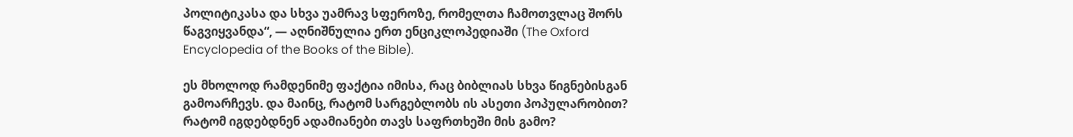პოლიტიკასა და სხვა უამრავ სფეროზე, რომელთა ჩამოთვლაც შორს წაგვიყვანდა“, — აღნიშნულია ერთ ენციკლოპედიაში (The Oxford Encyclopedia of the Books of the Bible).

ეს მხოლოდ რამდენიმე ფაქტია იმისა, რაც ბიბლიას სხვა წიგნებისგან გამოარჩევს. და მაინც, რატომ სარგებლობს ის ასეთი პოპულარობით? რატომ იგდებდნენ ადამიანები თავს საფრთხეში მის გამო?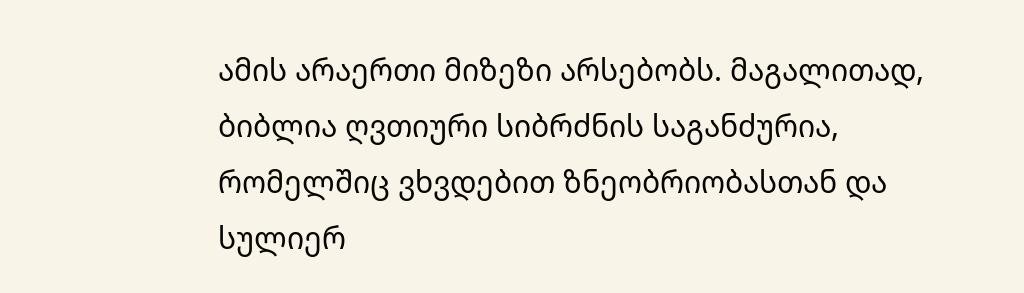ამის არაერთი მიზეზი არსებობს. მაგალითად, ბიბლია ღვთიური სიბრძნის საგანძურია, რომელშიც ვხვდებით ზნეობრიობასთან და სულიერ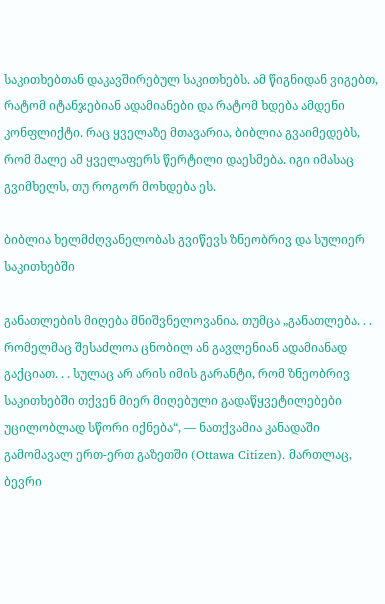საკითხებთან დაკავშირებულ საკითხებს. ამ წიგნიდან ვიგებთ, რატომ იტანჯებიან ადამიანები და რატომ ხდება ამდენი კონფლიქტი. რაც ყველაზე მთავარია, ბიბლია გვაიმედებს, რომ მალე ამ ყველაფერს წერტილი დაესმება. იგი იმასაც გვიმხელს, თუ როგორ მოხდება ეს.

ბიბლია ხელმძღვანელობას გვიწევს ზნეობრივ და სულიერ საკითხებში

განათლების მიღება მნიშვნელოვანია. თუმცა „განათლება. . . რომელმაც შესაძლოა ცნობილ ან გავლენიან ადამიანად გაქციათ. . . სულაც არ არის იმის გარანტი, რომ ზნეობრივ საკითხებში თქვენ მიერ მიღებული გადაწყვეტილებები უცილობლად სწორი იქნება“, — ნათქვამია კანადაში გამომავალ ერთ-ერთ გაზეთში (Ottawa Citizen). მართლაც, ბევრი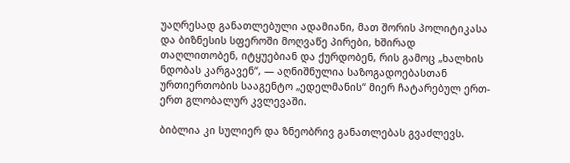უაღრესად განათლებული ადამიანი, მათ შორის პოლიტიკასა და ბიზნესის სფეროში მოღვაწე პირები, ხშირად თაღლითობენ, იტყუებიან და ქურდობენ, რის გამოც „ხალხის ნდობას კარგავენ“, — აღნიშნულია საზოგადოებასთან ურთიერთობის სააგენტო „ედელმანის“ მიერ ჩატარებულ ერთ-ერთ გლობალურ კვლევაში.

ბიბლია კი სულიერ და ზნეობრივ განათლებას გვაძლევს.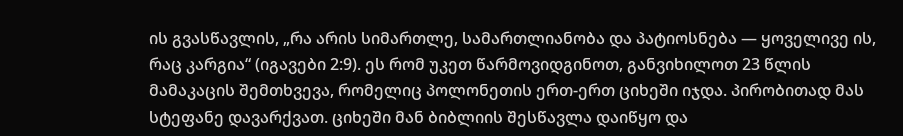ის გვასწავლის, „რა არის სიმართლე, სამართლიანობა და პატიოსნება — ყოველივე ის, რაც კარგია“ (იგავები 2:9). ეს რომ უკეთ წარმოვიდგინოთ, განვიხილოთ 23 წლის მამაკაცის შემთხვევა, რომელიც პოლონეთის ერთ-ერთ ციხეში იჯდა. პირობითად მას სტეფანე დავარქვათ. ციხეში მან ბიბლიის შესწავლა დაიწყო და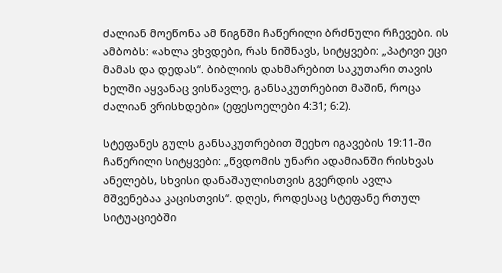ძალიან მოეწონა ამ წიგნში ჩაწერილი ბრძნული რჩევები. ის ამბობს: «ახლა ვხვდები, რას ნიშნავს, სიტყვები: „პატივი ეცი მამას და დედას“. ბიბლიის დახმარებით საკუთარი თავის ხელში აყვანაც ვისწავლე, განსაკუთრებით მაშინ, როცა ძალიან ვრისხდები» (ეფესოელები 4:31; 6:2).

სტეფანეს გულს განსაკუთრებით შეეხო იგავების 19:11-ში ჩაწერილი სიტყვები: „წვდომის უნარი ადამიანში რისხვას ანელებს, სხვისი დანაშაულისთვის გვერდის ავლა მშვენებაა კაცისთვის“. დღეს, როდესაც სტეფანე რთულ სიტუაციებში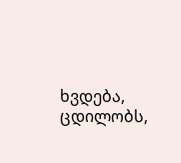ხვდება, ცდილობს,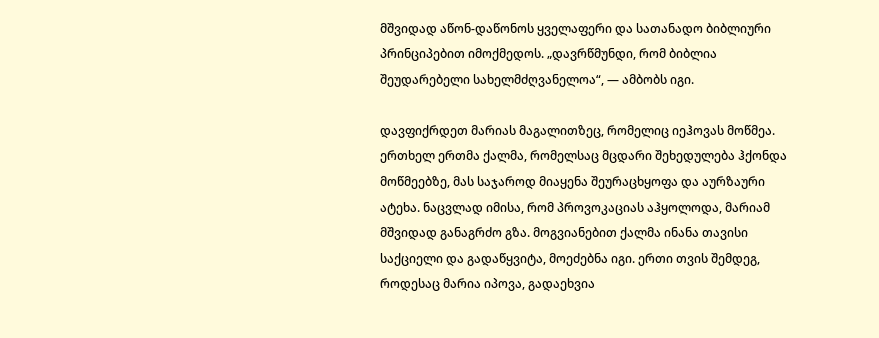მშვიდად აწონ-დაწონოს ყველაფერი და სათანადო ბიბლიური პრინციპებით იმოქმედოს. „დავრწმუნდი, რომ ბიბლია შეუდარებელი სახელმძღვანელოა“, — ამბობს იგი.

დავფიქრდეთ მარიას მაგალითზეც, რომელიც იეჰოვას მოწმეა. ერთხელ ერთმა ქალმა, რომელსაც მცდარი შეხედულება ჰქონდა მოწმეებზე, მას საჯაროდ მიაყენა შეურაცხყოფა და აურზაური ატეხა. ნაცვლად იმისა, რომ პროვოკაციას აჰყოლოდა, მარიამ მშვიდად განაგრძო გზა. მოგვიანებით ქალმა ინანა თავისი საქციელი და გადაწყვიტა, მოეძებნა იგი. ერთი თვის შემდეგ, როდესაც მარია იპოვა, გადაეხვია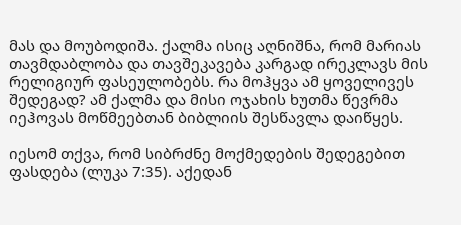მას და მოუბოდიშა. ქალმა ისიც აღნიშნა, რომ მარიას თავმდაბლობა და თავშეკავება კარგად ირეკლავს მის რელიგიურ ფასეულობებს. რა მოჰყვა ამ ყოველივეს შედეგად? ამ ქალმა და მისი ოჯახის ხუთმა წევრმა იეჰოვას მოწმეებთან ბიბლიის შესწავლა დაიწყეს.

იესომ თქვა, რომ სიბრძნე მოქმედების შედეგებით ფასდება (ლუკა 7:35). აქედან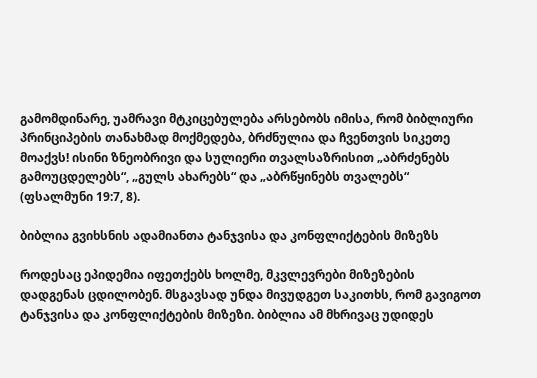გამომდინარე, უამრავი მტკიცებულება არსებობს იმისა, რომ ბიბლიური პრინციპების თანახმად მოქმედება, ბრძნულია და ჩვენთვის სიკეთე მოაქვს! ისინი ზნეობრივი და სულიერი თვალსაზრისით „აბრძენებს გამოუცდელებს“, „გულს ახარებს“ და „აბრწყინებს თვალებს“ (ფსალმუნი 19:7, 8).

ბიბლია გვიხსნის ადამიანთა ტანჯვისა და კონფლიქტების მიზეზს

როდესაც ეპიდემია იფეთქებს ხოლმე, მკვლევრები მიზეზების დადგენას ცდილობენ. მსგავსად უნდა მივუდგეთ საკითხს, რომ გავიგოთ ტანჯვისა და კონფლიქტების მიზეზი. ბიბლია ამ მხრივაც უდიდეს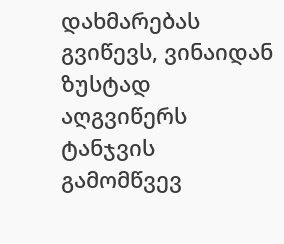დახმარებას გვიწევს, ვინაიდან ზუსტად აღგვიწერს ტანჯვის გამომწვევ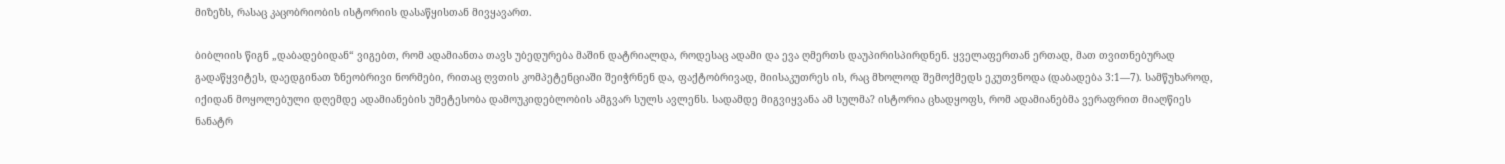მიზეზს, რასაც კაცობრიობის ისტორიის დასაწყისთან მივყავართ.

ბიბლიის წიგნ „დაბადებიდან“ ვიგებთ, რომ ადამიანთა თავს უბედურება მაშინ დატრიალდა, როდესაც ადამი და ევა ღმერთს დაუპირისპირდნენ. ყველაფერთან ერთად, მათ თვითნებურად გადაწყვიტეს, დაედგინათ ზნეობრივი ნორმები, რითაც ღვთის კომპეტენციაში შეიჭრნენ და, ფაქტობრივად, მიისაკუთრეს ის, რაც მხოლოდ შემოქმედს ეკუთვნოდა (დაბადება 3:1—7). სამწუხაროდ, იქიდან მოყოლებული დღემდე ადამიანების უმეტესობა დამოუკიდებლობის ამგვარ სულს ავლენს. სადამდე მიგვიყვანა ამ სულმა? ისტორია ცხადყოფს, რომ ადამიანებმა ვერაფრით მიაღწიეს ნანატრ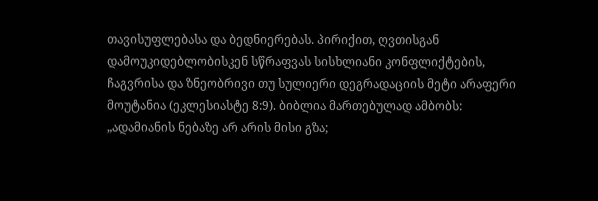თავისუფლებასა და ბედნიერებას. პირიქით, ღვთისგან დამოუკიდებლობისკენ სწრაფვას სისხლიანი კონფლიქტების, ჩაგვრისა და ზნეობრივი თუ სულიერი დეგრადაციის მეტი არაფერი მოუტანია (ეკლესიასტე 8:9). ბიბლია მართებულად ამბობს: „ადამიანის ნებაზე არ არის მისი გზა;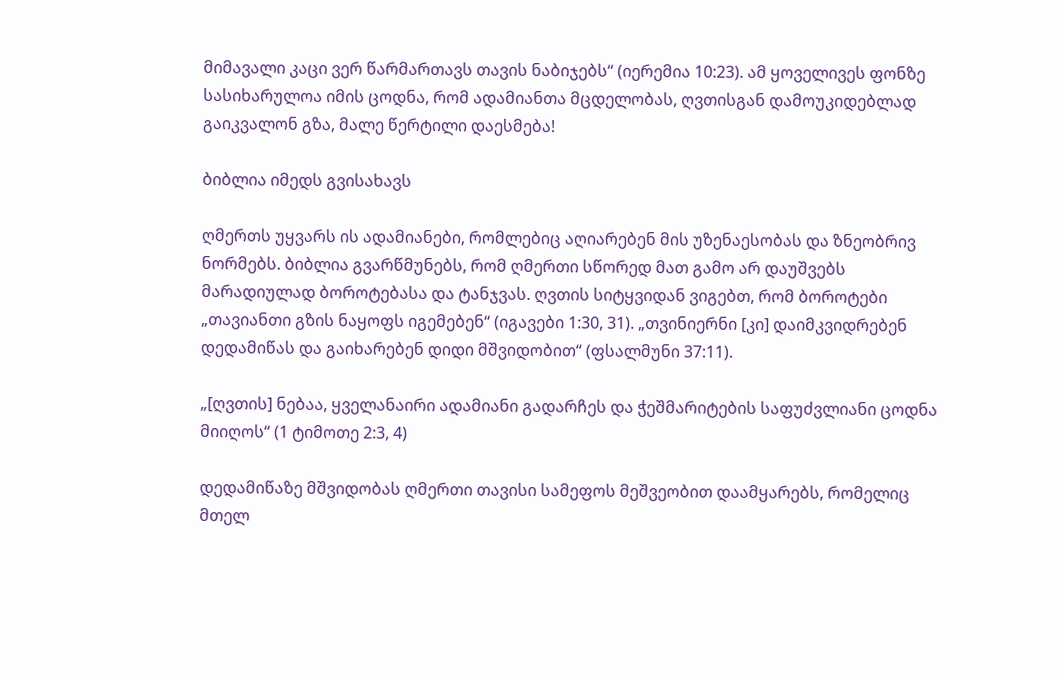მიმავალი კაცი ვერ წარმართავს თავის ნაბიჯებს“ (იერემია 10:23). ამ ყოველივეს ფონზე სასიხარულოა იმის ცოდნა, რომ ადამიანთა მცდელობას, ღვთისგან დამოუკიდებლად გაიკვალონ გზა, მალე წერტილი დაესმება!

ბიბლია იმედს გვისახავს

ღმერთს უყვარს ის ადამიანები, რომლებიც აღიარებენ მის უზენაესობას და ზნეობრივ ნორმებს. ბიბლია გვარწმუნებს, რომ ღმერთი სწორედ მათ გამო არ დაუშვებს მარადიულად ბოროტებასა და ტანჯვას. ღვთის სიტყვიდან ვიგებთ, რომ ბოროტები „თავიანთი გზის ნაყოფს იგემებენ“ (იგავები 1:30, 31). „თვინიერნი [კი] დაიმკვიდრებენ დედამიწას და გაიხარებენ დიდი მშვიდობით“ (ფსალმუნი 37:11).

„[ღვთის] ნებაა, ყველანაირი ადამიანი გადარჩეს და ჭეშმარიტების საფუძვლიანი ცოდნა მიიღოს“ (1 ტიმოთე 2:3, 4)

დედამიწაზე მშვიდობას ღმერთი თავისი სამეფოს მეშვეობით დაამყარებს, რომელიც მთელ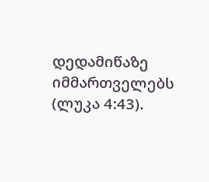დედამიწაზე იმმართველებს (ლუკა 4:43).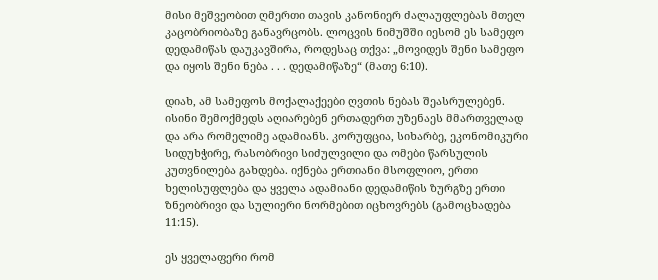მისი მეშვეობით ღმერთი თავის კანონიერ ძალაუფლებას მთელ კაცობრიობაზე განავრცობს. ლოცვის ნიმუშში იესომ ეს სამეფო დედამიწას დაუკავშირა, როდესაც თქვა: „მოვიდეს შენი სამეფო და იყოს შენი ნება . . . დედამიწაზე“ (მათე 6:10).

დიახ, ამ სამეფოს მოქალაქეები ღვთის ნებას შეასრულებენ. ისინი შემოქმედს აღიარებენ ერთადერთ უზენაეს მმართველად და არა რომელიმე ადამიანს. კორუფცია, სიხარბე, ეკონომიკური სიდუხჭირე, რასობრივი სიძულვილი და ომები წარსულის კუთვნილება გახდება. იქნება ერთიანი მსოფლიო, ერთი ხელისუფლება და ყველა ადამიანი დედამიწის ზურგზე ერთი ზნეობრივი და სულიერი ნორმებით იცხოვრებს (გამოცხადება 11:15).

ეს ყველაფერი რომ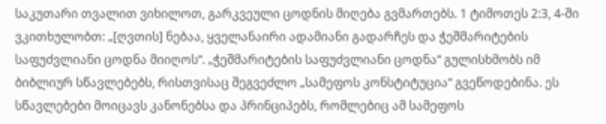საკუთარი თვალით ვიხილოთ, გარკვეული ცოდნის მიღება გვმართებს. 1 ტიმოთეს 2:3, 4-ში ვკითხულობთ: „[ღვთის] ნებაა, ყველანაირი ადამიანი გადარჩეს და ჭეშმარიტების საფუძვლიანი ცოდნა მიიღოს“. „ჭეშმარიტების საფუძვლიანი ცოდნა“ გულისხმობს იმ ბიბლიურ სწავლებებს, რისთვისაც შეგვეძლო „სამეფოს კონსტიტუცია“ გვეწოდებინა. ეს სწავლებები მოიცავს კანონებსა და პრინციპებს, რომლებიც ამ სამეფოს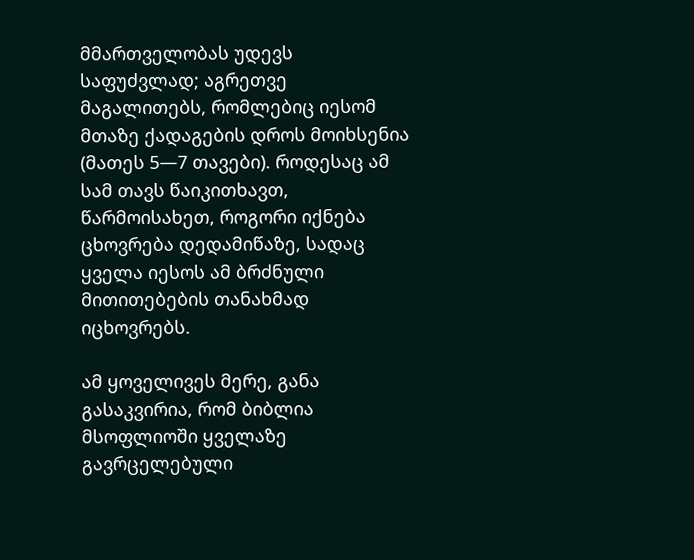მმართველობას უდევს საფუძვლად; აგრეთვე მაგალითებს, რომლებიც იესომ მთაზე ქადაგების დროს მოიხსენია (მათეს 5—7 თავები). როდესაც ამ სამ თავს წაიკითხავთ, წარმოისახეთ, როგორი იქნება ცხოვრება დედამიწაზე, სადაც ყველა იესოს ამ ბრძნული მითითებების თანახმად იცხოვრებს.

ამ ყოველივეს მერე, განა გასაკვირია, რომ ბიბლია მსოფლიოში ყველაზე გავრცელებული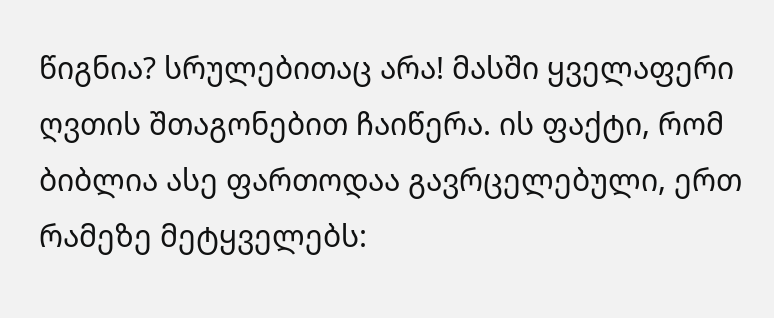წიგნია? სრულებითაც არა! მასში ყველაფერი ღვთის შთაგონებით ჩაიწერა. ის ფაქტი, რომ ბიბლია ასე ფართოდაა გავრცელებული, ერთ რამეზე მეტყველებს: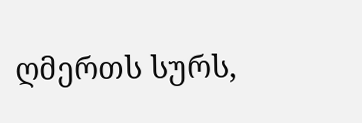ღმერთს სურს,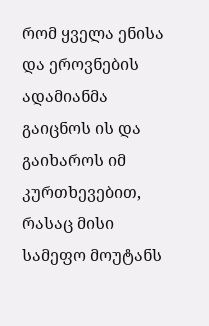რომ ყველა ენისა და ეროვნების ადამიანმა გაიცნოს ის და გაიხაროს იმ კურთხევებით, რასაც მისი სამეფო მოუტანს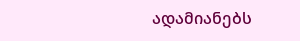ადამიანებს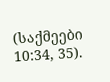(საქმეები 10:34, 35).